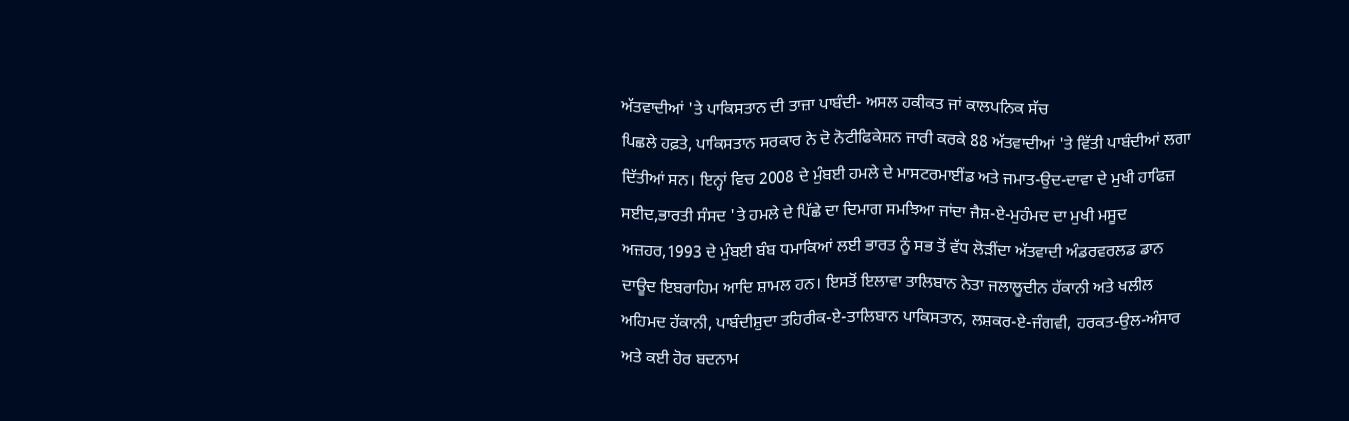ਅੱਤਵਾਦੀਆਂ 'ਤੇ ਪਾਕਿਸਤਾਨ ਦੀ ਤਾਜ਼ਾ ਪਾਬੰਦੀ- ਅਸਲ ਹਕੀਕਤ ਜਾਂ ਕਾਲਪਨਿਕ ਸੱਚ
ਪਿਛਲੇ ਹਫ਼ਤੇ, ਪਾਕਿਸਤਾਨ ਸਰਕਾਰ ਨੇ ਦੋ ਨੋਟੀਫਿਕੇਸ਼ਨ ਜਾਰੀ ਕਰਕੇ 88 ਅੱਤਵਾਦੀਆਂ 'ਤੇ ਵਿੱਤੀ ਪਾਬੰਦੀਆਂ ਲਗਾ ਦਿੱਤੀਆਂ ਸਨ। ਇਨ੍ਹਾਂ ਵਿਚ 2008 ਦੇ ਮੁੰਬਈ ਹਮਲੇ ਦੇ ਮਾਸਟਰਮਾਈਂਡ ਅਤੇ ਜਮਾਤ-ਉਦ-ਦਾਵਾ ਦੇ ਮੁਖੀ ਹਾਫਿਜ਼ ਸਈਦ,ਭਾਰਤੀ ਸੰਸਦ 'ਤੇ ਹਮਲੇ ਦੇ ਪਿੱਛੇ ਦਾ ਦਿਮਾਗ ਸਮਝਿਆ ਜਾਂਦਾ ਜੈਸ਼-ਏ-ਮੁਹੰਮਦ ਦਾ ਮੁਖੀ ਮਸੂਦ ਅਜ਼ਹਰ,1993 ਦੇ ਮੁੰਬਈ ਬੰਬ ਧਮਾਕਿਆਂ ਲਈ ਭਾਰਤ ਨੂੰ ਸਭ ਤੋਂ ਵੱਧ ਲੋੜੀਂਦਾ ਅੱਤਵਾਦੀ ਅੰਡਰਵਰਲਡ ਡਾਨ ਦਾਊਦ ਇਬਰਾਹਿਮ ਆਦਿ ਸ਼ਾਮਲ ਹਨ। ਇਸਤੋਂ ਇਲਾਵਾ ਤਾਲਿਬਾਨ ਨੇਤਾ ਜਲਾਲੂਦੀਨ ਹੱਕਾਨੀ ਅਤੇ ਖਲੀਲ ਅਹਿਮਦ ਹੱਕਾਨੀ, ਪਾਬੰਦੀਸ਼ੁਦਾ ਤਹਿਰੀਕ-ਏ-ਤਾਲਿਬਾਨ ਪਾਕਿਸਤਾਨ, ਲਸ਼ਕਰ-ਏ-ਜੰਗਵੀ, ਹਰਕਤ-ਉਲ-ਅੰਸਾਰ ਅਤੇ ਕਈ ਹੋਰ ਬਦਨਾਮ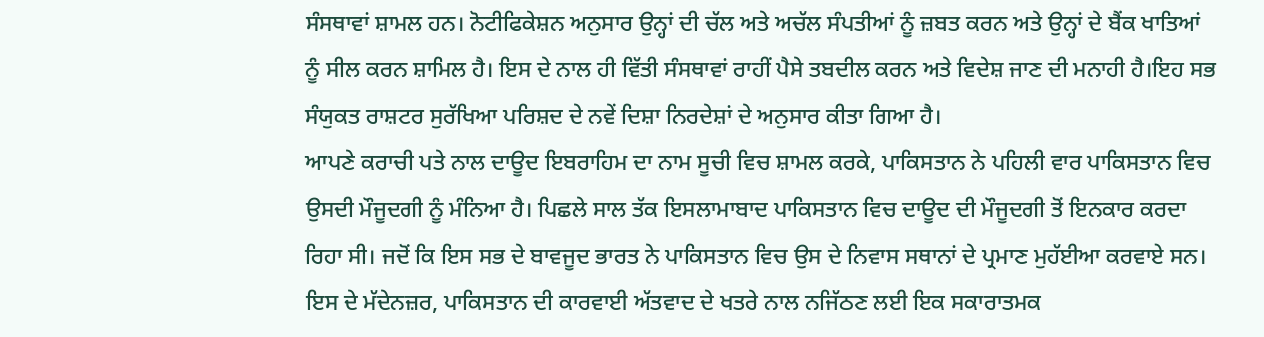ਸੰਸਥਾਵਾਂ ਸ਼ਾਮਲ ਹਨ। ਨੋਟੀਫਿਕੇਸ਼ਨ ਅਨੁਸਾਰ ਉਨ੍ਹਾਂ ਦੀ ਚੱਲ ਅਤੇ ਅਚੱਲ ਸੰਪਤੀਆਂ ਨੂੰ ਜ਼ਬਤ ਕਰਨ ਅਤੇ ਉਨ੍ਹਾਂ ਦੇ ਬੈਂਕ ਖਾਤਿਆਂ ਨੂੰ ਸੀਲ ਕਰਨ ਸ਼ਾਮਿਲ ਹੈ। ਇਸ ਦੇ ਨਾਲ ਹੀ ਵਿੱਤੀ ਸੰਸਥਾਵਾਂ ਰਾਹੀਂ ਪੈਸੇ ਤਬਦੀਲ ਕਰਨ ਅਤੇ ਵਿਦੇਸ਼ ਜਾਣ ਦੀ ਮਨਾਹੀ ਹੈ।ਇਹ ਸਭ ਸੰਯੁਕਤ ਰਾਸ਼ਟਰ ਸੁਰੱਖਿਆ ਪਰਿਸ਼ਦ ਦੇ ਨਵੇਂ ਦਿਸ਼ਾ ਨਿਰਦੇਸ਼ਾਂ ਦੇ ਅਨੁਸਾਰ ਕੀਤਾ ਗਿਆ ਹੈ।
ਆਪਣੇ ਕਰਾਚੀ ਪਤੇ ਨਾਲ ਦਾਊਦ ਇਬਰਾਹਿਮ ਦਾ ਨਾਮ ਸੂਚੀ ਵਿਚ ਸ਼ਾਮਲ ਕਰਕੇ, ਪਾਕਿਸਤਾਨ ਨੇ ਪਹਿਲੀ ਵਾਰ ਪਾਕਿਸਤਾਨ ਵਿਚ ਉਸਦੀ ਮੌਜੂਦਗੀ ਨੂੰ ਮੰਨਿਆ ਹੈ। ਪਿਛਲੇ ਸਾਲ ਤੱਕ ਇਸਲਾਮਾਬਾਦ ਪਾਕਿਸਤਾਨ ਵਿਚ ਦਾਊਦ ਦੀ ਮੌਜੂਦਗੀ ਤੋਂ ਇਨਕਾਰ ਕਰਦਾ ਰਿਹਾ ਸੀ। ਜਦੋਂ ਕਿ ਇਸ ਸਭ ਦੇ ਬਾਵਜੂਦ ਭਾਰਤ ਨੇ ਪਾਕਿਸਤਾਨ ਵਿਚ ਉਸ ਦੇ ਨਿਵਾਸ ਸਥਾਨਾਂ ਦੇ ਪ੍ਰਮਾਣ ਮੁਹੱਈਆ ਕਰਵਾਏ ਸਨ।
ਇਸ ਦੇ ਮੱਦੇਨਜ਼ਰ, ਪਾਕਿਸਤਾਨ ਦੀ ਕਾਰਵਾਈ ਅੱਤਵਾਦ ਦੇ ਖਤਰੇ ਨਾਲ ਨਜਿੱਠਣ ਲਈ ਇਕ ਸਕਾਰਾਤਮਕ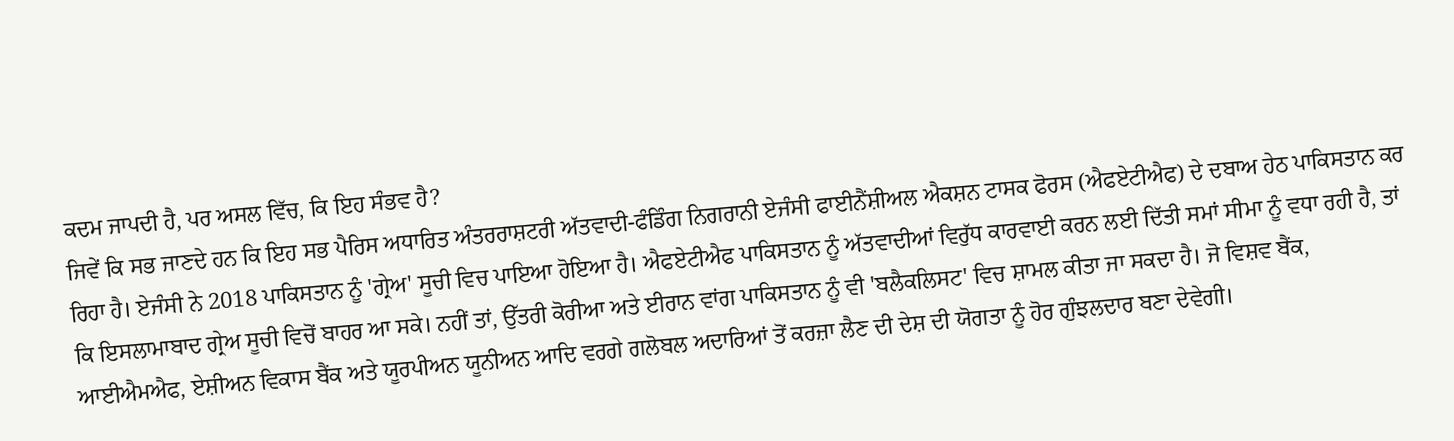ਕਦਮ ਜਾਪਦੀ ਹੈ, ਪਰ ਅਸਲ ਵਿੱਚ, ਕਿ ਇਹ ਸੰਭਵ ਹੈ?
ਜਿਵੇਂ ਕਿ ਸਭ ਜਾਣਦੇ ਹਨ ਕਿ ਇਹ ਸਭ ਪੈਰਿਸ ਅਧਾਰਿਤ ਅੰਤਰਰਾਸ਼ਟਰੀ ਅੱਤਵਾਦੀ-ਫੰਡਿੰਗ ਨਿਗਰਾਨੀ ਏਜੰਸੀ ਫਾਈਨੈਂਸ਼ੀਅਲ ਐਕਸ਼ਨ ਟਾਸਕ ਫੋਰਸ (ਐਫਏਟੀਐਫ) ਦੇ ਦਬਾਅ ਹੇਠ ਪਾਕਿਸਤਾਨ ਕਰ ਰਿਹਾ ਹੈ। ਏਜੰਸੀ ਨੇ 2018 ਪਾਕਿਸਤਾਨ ਨੂੰ 'ਗ੍ਰੇਅ' ਸੂਚੀ ਵਿਚ ਪਾਇਆ ਹੋਇਆ ਹੈ। ਐਫਏਟੀਐਫ ਪਾਕਿਸਤਾਨ ਨੂੰ ਅੱਤਵਾਦੀਆਂ ਵਿਰੁੱਧ ਕਾਰਵਾਈ ਕਰਨ ਲਈ ਦਿੱਤੀ ਸਮਾਂ ਸੀਮਾ ਨੂੰ ਵਧਾ ਰਹੀ ਹੈ, ਤਾਂ ਕਿ ਇਸਲਾਮਾਬਾਦ ਗ੍ਰੇਅ ਸੂਚੀ ਵਿਚੋਂ ਬਾਹਰ ਆ ਸਕੇ। ਨਹੀਂ ਤਾਂ, ਉੱਤਰੀ ਕੋਰੀਆ ਅਤੇ ਈਰਾਨ ਵਾਂਗ ਪਾਕਿਸਤਾਨ ਨੂੰ ਵੀ 'ਬਲੈਕਲਿਸਟ' ਵਿਚ ਸ਼ਾਮਲ ਕੀਤਾ ਜਾ ਸਕਦਾ ਹੈ। ਜੋ ਵਿਸ਼ਵ ਬੈਂਕ, ਆਈਐਮਐਫ, ਏਸ਼ੀਅਨ ਵਿਕਾਸ ਬੈਂਕ ਅਤੇ ਯੂਰਪੀਅਨ ਯੂਨੀਅਨ ਆਦਿ ਵਰਗੇ ਗਲੋਬਲ ਅਦਾਰਿਆਂ ਤੋਂ ਕਰਜ਼ਾ ਲੈਣ ਦੀ ਦੇਸ਼ ਦੀ ਯੋਗਤਾ ਨੂੰ ਹੋਰ ਗੁੰਝਲਦਾਰ ਬਣਾ ਦੇਵੇਗੀ।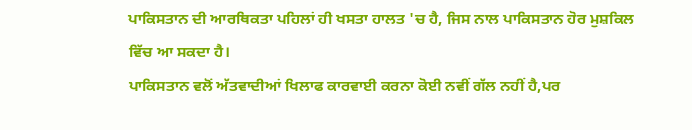ਪਾਕਿਸਤਾਨ ਦੀ ਆਰਥਿਕਤਾ ਪਹਿਲਾਂ ਹੀ ਖਸਤਾ ਹਾਲਤ 'ਚ ਹੈ, ਜਿਸ ਨਾਲ ਪਾਕਿਸਤਾਨ ਹੋਰ ਮੁਸ਼ਕਿਲ ਵਿੱਚ ਆ ਸਕਦਾ ਹੈ।
ਪਾਕਿਸਤਾਨ ਵਲੋਂ ਅੱਤਵਾਦੀਆਂ ਖਿਲਾਫ ਕਾਰਵਾਈ ਕਰਨਾ ਕੋਈ ਨਵੀਂ ਗੱਲ ਨਹੀਂ ਹੈ,ਪਰ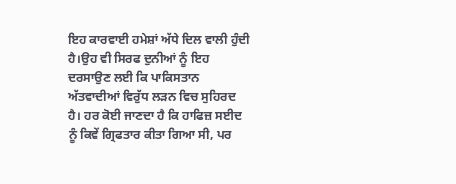ਇਹ ਕਾਰਵਾਈ ਹਮੇਸ਼ਾਂ ਅੱਧੇ ਦਿਲ ਵਾਲੀ ਹੁੰਦੀ ਹੈ।ਉਹ ਵੀ ਸਿਰਫ ਦੁਨੀਆਂ ਨੂੰ ਇਹ ਦਰਸਾਉਣ ਲਈ ਕਿ ਪਾਕਿਸਤਾਨ ਅੱਤਵਾਦੀਆਂ ਵਿਰੁੱਧ ਲੜਨ ਵਿਚ ਸੁਹਿਰਦ ਹੈ। ਹਰ ਕੋਈ ਜਾਣਦਾ ਹੈ ਕਿ ਹਾਫਿਜ਼ ਸਈਦ ਨੂੰ ਕਿਵੇਂ ਗ੍ਰਿਫਤਾਰ ਕੀਤਾ ਗਿਆ ਸੀ, ਪਰ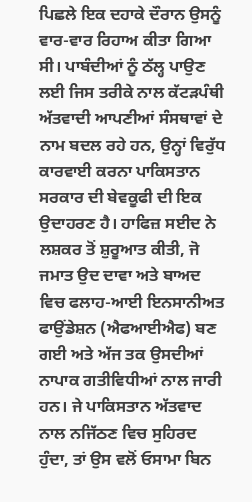ਪਿਛਲੇ ਇਕ ਦਹਾਕੇ ਦੌਰਾਨ ਉਸਨੂੰ ਵਾਰ-ਵਾਰ ਰਿਹਾਅ ਕੀਤਾ ਗਿਆ ਸੀ। ਪਾਬੰਦੀਆਂ ਨੂੰ ਠੱਲ੍ਹ ਪਾਉਣ ਲਈ ਜਿਸ ਤਰੀਕੇ ਨਾਲ ਕੱਟੜਪੰਥੀ ਅੱਤਵਾਦੀ ਆਪਣੀਆਂ ਸੰਸਥਾਵਾਂ ਦੇ ਨਾਮ ਬਦਲ ਰਹੇ ਹਨ, ਉਨ੍ਹਾਂ ਵਿਰੁੱਧ ਕਾਰਵਾਈ ਕਰਨਾ ਪਾਕਿਸਤਾਨ ਸਰਕਾਰ ਦੀ ਬੇਵਕੂਫੀ ਦੀ ਇਕ ਉਦਾਹਰਣ ਹੈ। ਹਾਫਿਜ਼ ਸਈਦ ਨੇ ਲਸ਼ਕਰ ਤੋਂ ਸ਼ੁਰੂਆਤ ਕੀਤੀ, ਜੋ ਜਮਾਤ ਉਦ ਦਾਵਾ ਅਤੇ ਬਾਅਦ ਵਿਚ ਫਲਾਹ-ਆਈ ਇਨਸਾਨੀਅਤ ਫਾਉਂਡੇਸ਼ਨ (ਐਫਆਈਐਫ) ਬਣ ਗਈ ਅਤੇ ਅੱਜ ਤਕ ਉਸਦੀਆਂ ਨਾਪਾਕ ਗਤੀਵਿਧੀਆਂ ਨਾਲ ਜਾਰੀ ਹਨ। ਜੇ ਪਾਕਿਸਤਾਨ ਅੱਤਵਾਦ ਨਾਲ ਨਜਿੱਠਣ ਵਿਚ ਸੁਹਿਰਦ ਹੁੰਦਾ, ਤਾਂ ਉਸ ਵਲੋਂ ਓਸਾਮਾ ਬਿਨ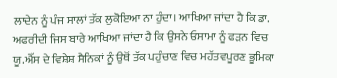ਲਾਦੇਨ ਨੂੰ ਪੰਜ ਸਾਲਾਂ ਤੱਕ ਲੁਕੋਇਆ ਨਾ ਹੁੰਦਾ। ਆਖਿਆ ਜਾਂਦਾ ਹੈ ਕਿ ਡਾ. ਅਫਰੀਦੀ ਜਿਸ ਬਾਰੇ ਆਖਿਆ ਜਾਂਦਾ ਹੈ ਕਿ ਉਸਨੇ ਓਸਾਮਾ ਨੂੰ ਫੜਨ ਵਿਚ ਯੂ.ਐੱਸ ਦੇ ਵਿਸ਼ੇਸ਼ ਸੈਨਿਕਾਂ ਨੂੰ ਉਥੋਂ ਤੱਕ ਪਹੁੰਚਾਣ ਵਿਚ ਮਹੱਤਵਪੂਰਣ ਭੂਮਿਕਾ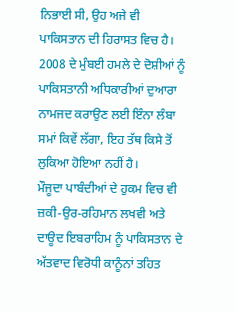ਨਿਭਾਈ ਸੀ, ਉਹ ਅਜੇ ਵੀ ਪਾਕਿਸਤਾਨ ਦੀ ਹਿਰਾਸਤ ਵਿਚ ਹੈ। 2008 ਦੇ ਮੁੰਬਈ ਹਮਲੇ ਦੇ ਦੋਸ਼ੀਆਂ ਨੂੰ ਪਾਕਿਸਤਾਨੀ ਅਧਿਕਾਰੀਆਂ ਦੁਆਰਾ ਨਾਮਜਦ ਕਰਾਉਣ ਲਈ ਇੰਨਾ ਲੰਬਾ ਸਮਾਂ ਕਿਵੇਂ ਲੱਗਾ, ਇਹ ਤੱਥ ਕਿਸੇ ਤੋਂ ਲੁਕਿਆ ਹੋਇਆ ਨਹੀਂ ਹੈ।
ਮੌਜੂਦਾ ਪਾਬੰਦੀਆਂ ਦੇ ਹੁਕਮ ਵਿਚ ਵੀ ਜ਼ਕੀ-ਉਰ-ਰਹਿਮਾਨ ਲਖਵੀ ਅਤੇ ਦਾਊਦ ਇਬਰਾਹਿਮ ਨੂੰ ਪਾਕਿਸਤਾਨ ਦੇ ਅੱਤਵਾਦ ਵਿਰੋਧੀ ਕਾਨੂੰਨਾਂ ਤਹਿਤ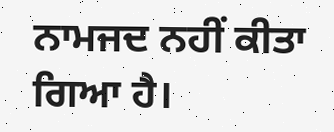ਨਾਮਜਦ ਨਹੀਂ ਕੀਤਾ ਗਿਆ ਹੈ।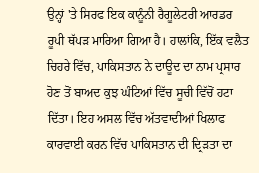ਉਨ੍ਹਾਂ 'ਤੇ ਸਿਰਫ ਇਕ ਕਾਨੂੰਨੀ ਰੈਗੂਲੇਟਰੀ ਆਰਡਰ ਰੂਪੀ ਥੱਪੜ ਮਾਰਿਆ ਗਿਆ ਹੈ। ਹਾਲਾਂਕਿ, ਇੱਕ ਵਲੈਤ ਚਿਹਰੇ ਵਿੱਚ, ਪਾਕਿਸਤਾਨ ਨੇ ਦਾਊਦ ਦਾ ਨਾਮ ਪ੍ਰਸਾਰ ਹੋਣ ਤੋਂ ਬਾਅਦ ਕੁਝ ਘੰਟਿਆਂ ਵਿੱਚ ਸੂਚੀ ਵਿੱਚੋਂ ਹਟਾ ਦਿੱਤਾ। ਇਹ ਅਸਲ ਵਿੱਚ ਅੱਤਵਾਦੀਆਂ ਖਿਲਾਫ ਕਾਰਵਾਈ ਕਰਨ ਵਿੱਚ ਪਾਕਿਸਤਾਨ ਦੀ ਦ੍ਰਿੜਤਾ ਦਾ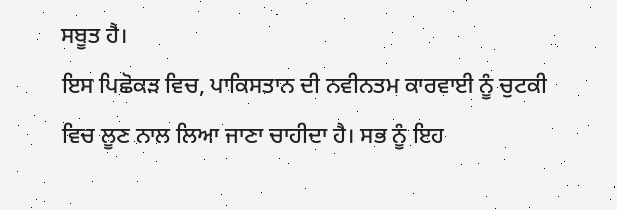ਸਬੂਤ ਹੈ।
ਇਸ ਪਿਛੋਕੜ ਵਿਚ, ਪਾਕਿਸਤਾਨ ਦੀ ਨਵੀਨਤਮ ਕਾਰਵਾਈ ਨੂੰ ਚੁਟਕੀ ਵਿਚ ਲੂਣ ਨਾਲ ਲਿਆ ਜਾਣਾ ਚਾਹੀਦਾ ਹੈ। ਸਭ ਨੂੰ ਇਹ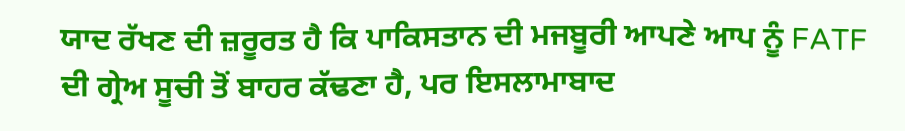ਯਾਦ ਰੱਖਣ ਦੀ ਜ਼ਰੂਰਤ ਹੈ ਕਿ ਪਾਕਿਸਤਾਨ ਦੀ ਮਜਬੂਰੀ ਆਪਣੇ ਆਪ ਨੂੰ FATF ਦੀ ਗ੍ਰੇਅ ਸੂਚੀ ਤੋਂ ਬਾਹਰ ਕੱਢਣਾ ਹੈ, ਪਰ ਇਸਲਾਮਾਬਾਦ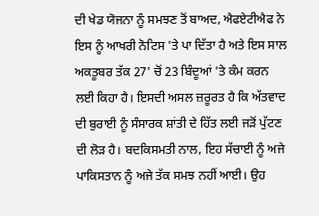ਦੀ ਖੇਡ ਯੋਜਨਾ ਨੂੰ ਸਮਝਣ ਤੋਂ ਬਾਅਦ, ਐਫਏਟੀਐਫ ਨੇ ਇਸ ਨੂੰ ਆਖਰੀ ਨੋਟਿਸ 'ਤੇ ਪਾ ਦਿੱਤਾ ਹੈ ਅਤੇ ਇਸ ਸਾਲ ਅਕਤੂਬਰ ਤੱਕ 27' ਚੋਂ 23 ਬਿੰਦੂਆਂ 'ਤੇ ਕੰਮ ਕਰਨ ਲਈ ਕਿਹਾ ਹੈ। ਇਸਦੀ ਅਸਲ ਜ਼ਰੂਰਤ ਹੈ ਕਿ ਅੱਤਵਾਦ ਦੀ ਬੁਰਾਈ ਨੂੰ ਸੰਸਾਰਕ ਸ਼ਾਂਤੀ ਦੇ ਹਿੱਤ ਲਈ ਜੜੋਂ ਪੁੱਟਣ ਦੀ ਲੋੜ ਹੈ। ਬਦਕਿਸਮਤੀ ਨਾਲ, ਇਹ ਸੱਚਾਈ ਨੂੰ ਅਜੇ ਪਾਕਿਸਤਾਨ ਨੂੰ ਅਜੇ ਤੱਕ ਸਮਝ ਨਹੀਂ ਆਈ। ਉਹ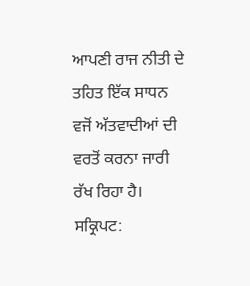ਆਪਣੀ ਰਾਜ ਨੀਤੀ ਦੇ ਤਹਿਤ ਇੱਕ ਸਾਧਨ ਵਜੋਂ ਅੱਤਵਾਦੀਆਂ ਦੀ ਵਰਤੋਂ ਕਰਨਾ ਜਾਰੀ ਰੱਖ ਰਿਹਾ ਹੈ।
ਸਕ੍ਰਿਪਟ: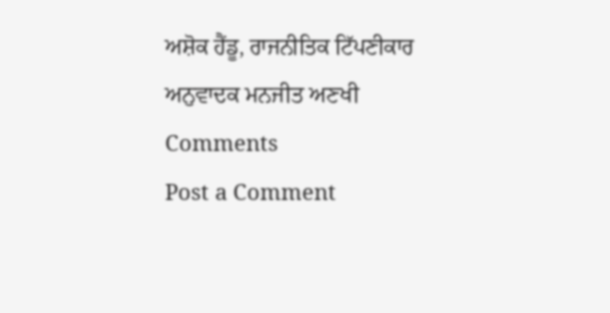ਅਸ਼ੋਕ ਹੈਂਡੂ, ਰਾਜਨੀਤਿਕ ਟਿੱਪਣੀਕਾਰ
ਅਨੁਵਾਦਕ ਮਨਜੀਤ ਅਣਖੀ
Comments
Post a Comment